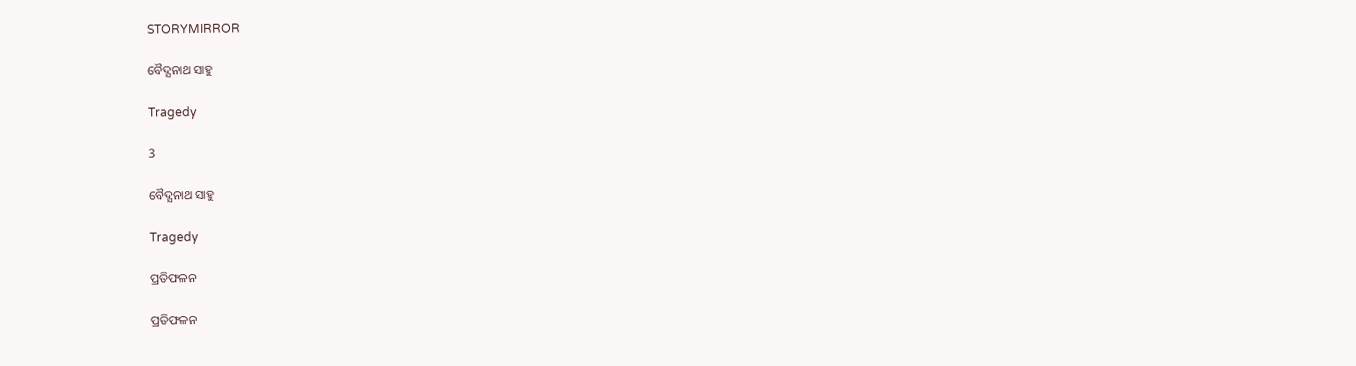STORYMIRROR

ବୈଦ୍ଯନାଥ ସାହୁ

Tragedy

3

ବୈଦ୍ଯନାଥ ସାହୁ

Tragedy

ପ୍ରତିଫଳନ

ପ୍ରତିଫଳନ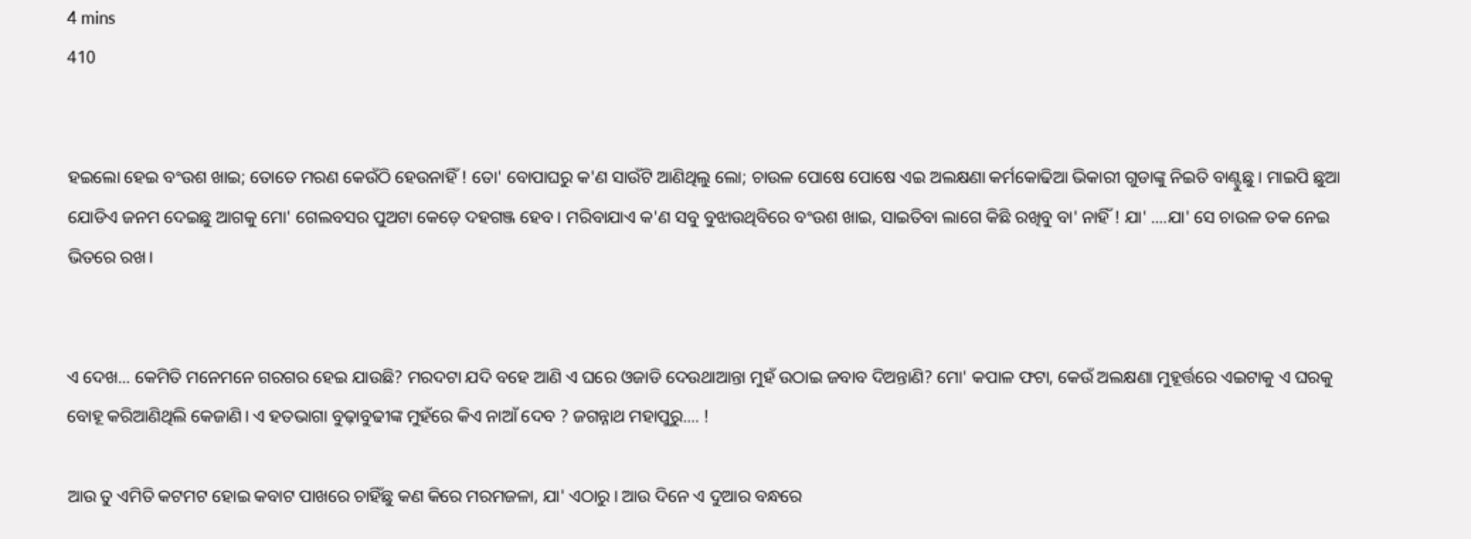4 mins
410


ହଇଲୋ ହେଇ ବଂଉଶ ଖାଇ; ତୋତେ ମରଣ କେଉଁଠି ହେଉନାହିଁ ! ତୋ' ବୋପାଘରୁ କ'ଣ ସାଉଁଟି ଆଣିଥିଲୁ ଲୋ; ଚାଉଳ ପୋଷେ ପୋଷେ ଏଇ ଅଲକ୍ଷଣା କର୍ମକୋଢିଆ ଭିକାରୀ ଗୁଡାଙ୍କୁ ନିଇତି ବାଣ୍ଟୁଛୁ। ମାଇପି ଛୁଆ ଯୋଡିଏ ଜନମ ଦେଇଛୁ ଆଗକୁ ମୋ' ଗେଲବସର ପୁଅଟା କେଡ଼େ ଦହଗଞ୍ଜ ହେବ। ମରିବାଯାଏ କ'ଣ ସବୁ ବୁଝାଉଥିବିରେ ବଂଉଶ ଖାଇ, ସାଇତିବା ଲାଗେ କିଛି ରଖିବୁ ବା' ନାହିଁ ! ଯା' ....ଯା' ସେ ଚାଉଳ ତକ ନେଇ ଭିତରେ ରଖ।


ଏ ଦେଖ... କେମିତି ମନେମନେ ଗରଗର ହେଇ ଯାଉଛି? ମରଦଟା ଯଦି ବହେ ଆଣି ଏ ଘରେ ଓଜାଡି ଦେଉଥାଆନ୍ତା ମୁହଁ ଉଠାଇ ଜବାବ ଦିଅନ୍ତାଣି? ମୋ' କପାଳ ଫଟା, କେଉଁ ଅଲକ୍ଷଣା ମୁହୂର୍ତ୍ତରେ ଏଇଟାକୁ ଏ ଘରକୁ ବୋହୂ କରିଆଣିଥିଲି କେଜାଣି। ଏ ହତଭାଗା ବୁଢ଼ାବୁଢୀଙ୍କ ମୁହଁରେ କିଏ ନାଆଁ ଦେବ ? ଜଗନ୍ନାଥ ମହାପୁରୁ.... !

ଆଉ ତୁ ଏମିତି କଟମଟ ହୋଇ କବାଟ ପାଖରେ ଚାହିଁଛୁ କଣ କିରେ ମରମଜଳା, ଯା' ଏଠାରୁ। ଆଉ ଦିନେ ଏ ଦୁଆର ବନ୍ଧରେ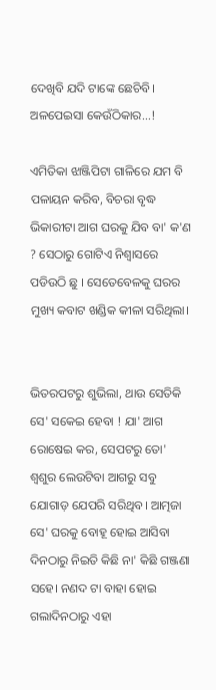ଦେଖିବି ଯଦି ଟାଙ୍କେ ଛେଚିବି। ଅଳପେଇସା କେଉଁଠିକାର...!

ଏମିତିକା ଝାଞ୍ଜିପିଟା ଗାଳିରେ ଯମ ବି ପଳାୟନ କରିବ, ବିଚରା ବୃଦ୍ଧ ଭିକାରୀଟା ଆଗ ଘରକୁ ଯିବ ବା' କ'ଣ ? ସେଠାରୁ ଗୋଟିଏ ନିଶ୍ୱାସରେ ପଡିଉଠି ଛୁ । ସେତେବେଳକୁ ଘରର ମୁଖ୍ୟ କବାଟ ଖଣ୍ଡିକ କୀଳା ସରିଥିଲା।


ଭିତରପଟରୁ ଶୁଭିଲା, ଥାଉ ସେତିକି ସେ' ସକେଇ ହେବା ! ଯା' ଆଗ ରୋଷେଇ କର, ସେପଟରୁ ତୋ' ଶ୍ୱଶୁର ଲେଉଟିବା ଆଗରୁ ସବୁ ଯୋଗାଡ଼ ଯେପରି ସରିଥିବ। ଆତ୍ମଜା ସେ' ଘରକୁ ବୋହୂ ହୋଇ ଆସିବା ଦିନଠାରୁ ନିଇତି କିଛି ନା' କିଛି ଗଞ୍ଜଣା ସହେ। ନଣଦ ଟା ବାହା ହୋଇ ଗଲାଦିନଠାରୁ ଏହା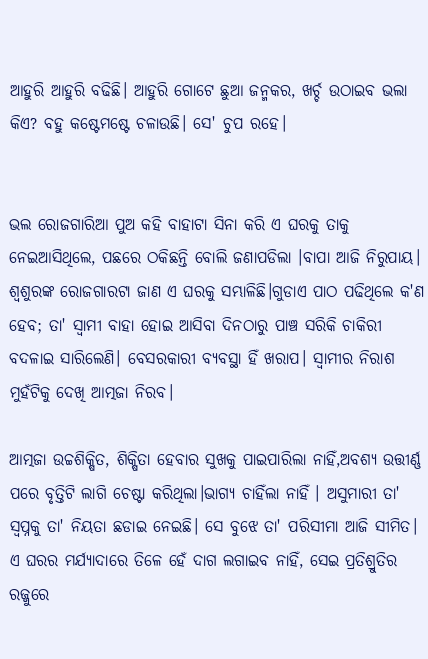ଆହୁରି ଆହୁରି ବଢିଛି। ଆହୁରି ଗୋଟେ ଛୁଆ ଜନ୍ମକର, ଖର୍ଚ୍ଚ ଉଠାଇବ ଭଲା କିଏ? ବହୁ କଷ୍ଟେମଷ୍ଟେ ଚଳାଉଛି। ସେ' ଚୁପ ରହେ।


ଭଲ ରୋଜଗାରିଆ ପୁଅ କହି ବାହାଟା ସିନା କରି ଏ ଘରକୁ ତାକୁ ନେଇଆସିଥିଲେ, ପଛରେ ଠକିଛନ୍ତି ବୋଲି ଜଣାପଡିଲା ।ବାପା ଆଜି ନିରୁପାୟ। ଶ୍ୱଶୁରଙ୍କ ରୋଜଗାରଟା ଜାଣ ଏ ଘରକୁ ସମ୍ଭାଳିଛି।ଗୁଡାଏ ପାଠ ପଢିଥିଲେ କ'ଣ ହେବ; ତା' ସ୍ୱାମୀ ବାହା ହୋଇ ଆସିବା ଦିନଠାରୁ ପାଞ୍ଚ ସରିକି ଚାକିରୀ ବଦଳାଇ ସାରିଲେଣି। ବେସରକାରୀ ବ୍ୟବସ୍ଥା ହିଁ ଖରାପ। ସ୍ୱାମୀର ନିରାଶ ମୁହଁଟିକୁ ଦେଖି ଆତ୍ମଜା ନିରବ।

ଆତ୍ମଜା ଉଚ୍ଚଶିକ୍ଷିତ, ଶିକ୍ଷିତା ହେବାର ସୁଖକୁ ପାଇପାରିଲା ନାହିଁ,ଅବଶ୍ୟ ଉତ୍ତୀର୍ଣ୍ଣ ପରେ ବୃତ୍ତିଟି ଲାଗି ଚେଷ୍ଟା କରିଥିଲା।ଭାଗ୍ଯ ଚାହିଁଲା ନାହିଁ । ଅସୁମାରୀ ତା' ସ୍ୱପ୍ନକୁ ତା' ନିୟତା ଛଡାଇ ନେଇଛି। ସେ ବୁଝେ ତା' ପରିସୀମା ଆଜି ସୀମିତ। ଏ ଘରର ମର୍ଯ୍ୟାଦାରେ ତିଳେ ହେଁ ଦାଗ ଲଗାଇବ ନାହିଁ, ସେଇ ପ୍ରତିଶ୍ରୁତିର ରଜ୍ଜୁରେ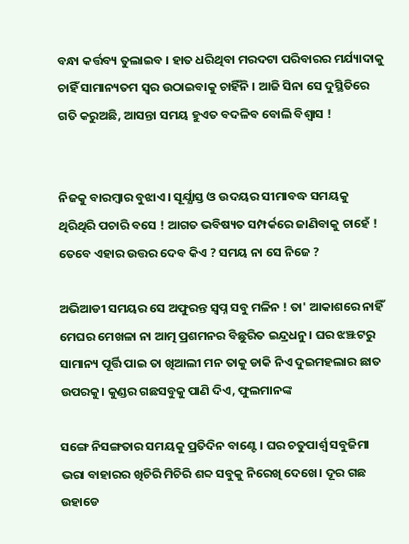ବନ୍ଧା କର୍ତ୍ତବ୍ୟ ତୁଲାଇବ । ହାତ ଧରିଥିବା ମରଦଟା ପରିବାରର ମର୍ଯ୍ୟାଦାକୁ ଚାହିଁ ସାମାନ୍ୟତମ ସ୍ୱର ଉଠାଇବାକୁ ଚାହିଁନି । ଆଜି ସିନା ସେ ଦୁସ୍ଥିତିରେ ଗତି କରୁଅଛି, ଆସନ୍ତା ସମୟ ହୁଏତ ବଦଳିବ ବୋଲି ବିଶ୍ୱାସ !


ନିଜକୁ ବାରମ୍ବାର ବୁଝାଏ। ସୂର୍ଯ୍ଯାସ୍ତ ଓ ଉଦୟର ସୀମାବଦ୍ଧ ସମୟକୁ ଥିରିଥିରି ପଚାରି ବସେ ! ଆଗତ ଭବିଷ୍ୟତ ସମ୍ପର୍କରେ ଜାଣିବାକୁ ଚାହେଁ ! ତେବେ ଏହାର ଉତ୍ତର ଦେବ କିଏ ? ସମୟ ନା ସେ ନିଜେ ?

ଅଭିଆଡୀ ସମୟର ସେ ଅଫୁରନ୍ତ ସ୍ୱପ୍ନ ସବୁ ମଳିନ ! ତା' ଆକାଶରେ ନାହିଁ ମେଘର ମେଖଳା ନା ଆତ୍ମ ପ୍ରଶମନର ବିଛୁରିତ ଇନ୍ଦ୍ରଧନୁ। ଘର ଝଞ୍ଝଟରୁ ସାମାନ୍ୟ ପୂର୍ତ୍ତି ପାଇ ତା ଖିଆଲୀ ମନ ତାକୁ ଡାକି ନିଏ ଦୁଇମହଲାର ଛାତ ଉପରକୁ। କୁଣ୍ଡର ଗଛସବୁକୁ ପାଣି ଦିଏ, ଫୁଲମାନଙ୍କ

ସଙ୍ଗେ ନିସଙ୍ଗତାର ସମୟକୁ ପ୍ରତିଦିନ ବାଣ୍ଟେ। ଘର ଚତୁପାର୍ଶ୍ୱ ସବୁଜିମା ଭରା ବାହାରର ଖିଚିରି ମିଚିରି ଶବ୍ଦ ସବୁକୁ ନିରେଖି ଦେଖେ। ଦୂର ଗଛ ଉହାଡେ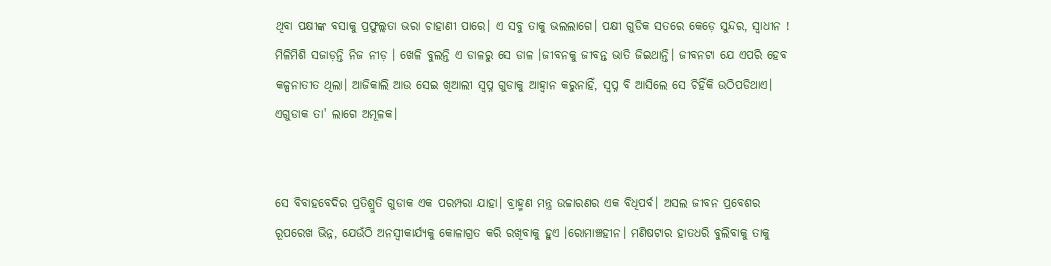ଥିବା ପକ୍ଷୀଙ୍କ ବସାକୁ ପ୍ରଫୁଲ୍ଲତା ଭରା ଚାହାଣୀ ପାରେ। ଏ ସବୁ ତାକୁ ଭଲଲାଗେ। ପକ୍ଷୀ ଗୁଡିକ ସତରେ କେଡ଼େ ସୁନ୍ଦର, ସ୍ୱାଧୀନ ! ମିଳିମିଶି ସଜାଡ଼ନ୍ତି ନିଜ ନୀଡ଼ । ଖେଳି ବୁଲନ୍ତି ଏ ଡାଳରୁ ସେ ଡାଳ ।ଜୀବନକୁ ଜୀବନ୍ତ ଭାତି ଜିଇଥାନ୍ତି। ଜୀବନଟା ଯେ ଏପରି ହେବ କଳ୍ପନାତୀତ ଥିଲା। ଆଜିକାଲି ଆଉ ସେଇ ଖିଆଲୀ ସ୍ୱପ୍ନ ଗୁଡାକୁ ଆହ୍ବାନ କରୁନାହିଁ, ସ୍ୱପ୍ନ ବି ଆସିଲେ ସେ ଚିହିଁକି ଉଠିପଡିଥାଏ। ଏଗୁଡାକ ତା' ଲାଗେ ଅମୂଳକ।


ସେ ବିବାହବେଦିର ପ୍ରତିଶ୍ରୁତି ଗୁଡାକ ଏକ ପରମ୍ପରା ଯାହା। ବ୍ରାହ୍ମଣ ମନ୍ତ୍ର ଉଚ୍ଚାରଣର ଏକ ବିଧିପର୍ବ। ଅସଲ ଜୀବନ ପ୍ରବେଶର ରୂପରେଖ ଭିନ୍ନ, ଯେଉଁଠି ଅନସ୍ୱୀକାର୍ଯ୍ଯକୁ କୋଳାଗ୍ରତ କରି ରଖିବାକୁ ହୁଏ ।ରୋମାଞ୍ଚହୀନ। ମଣିଷଟାର ହାତଧରି ବୁଲିବାକୁ ତାକୁ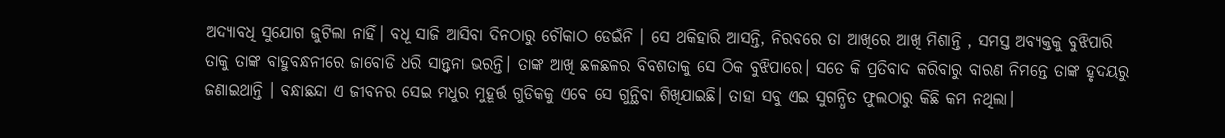ଅଦ୍ୟାବଧି ସୁଯୋଗ ଜୁଟିଲା ନାହିଁ। ବଧୂ ସାଜି ଆସିବା ଦିନଠାରୁ ଚୌକାଠ ଡେଇଁନି । ସେ ଥକିହାରି ଆସନ୍ତି, ନିରବରେ ତା ଆଖିରେ ଆଖି ମିଶାନ୍ତି , ସମସ୍ତ ଅବ୍ୟକ୍ତକୁ ବୁଝିପାରି ତାକୁ ତାଙ୍କ ବାହୁବନ୍ଧନୀରେ ଜାବୋଡି ଧରି ସାନ୍ତ୍ବନା ଭରନ୍ତି। ତାଙ୍କ ଆଖି ଛଳଛଳର ବିବଶତାକୁ ସେ ଠିକ ବୁଝିପାରେ। ସତେ କି ପ୍ରତିବାଦ କରିବାରୁ ବାରଣ ନିମନ୍ତେ ତାଙ୍କ ହୃଦୟରୁ ଜଣାଇଥାନ୍ତି । ବନ୍ଧାଛନ୍ଦା ଏ ଜୀବନର ସେଇ ମଧୁର ମୁହୂର୍ତ୍ତ ଗୁଡିକକୁ ଏବେ ସେ ଗୁନ୍ଥିବା ଶିଖିଯାଇଛି। ତାହା ସବୁ ଏଇ ସୁଗନ୍ଧିତ ଫୁଲଠାରୁ କିଛି କମ ନଥିଲା।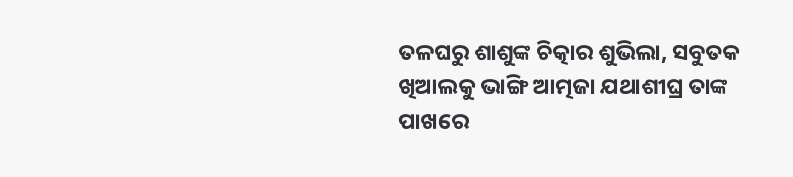ତଳଘରୁ ଶାଶୁଙ୍କ ଚିତ୍କାର ଶୁଭିଲା, ସବୁତକ ଖିଆଲକୁ ଭାଙ୍ଗି ଆତ୍ମଜା ଯଥାଶୀଘ୍ର ତାଙ୍କ ପାଖରେ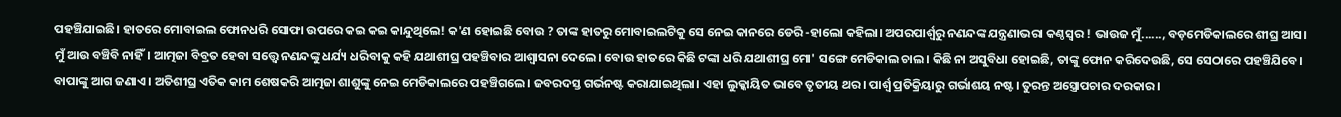ପହଞ୍ଚିଯାଇଛି। ହାତରେ ମୋବାଇଲ ଫୋନଧରି ସୋଫା ଉପରେ କଇ କଇ କାନ୍ଦୁଥିଲେ! କ'ଣ ହୋଇଛି ବୋଉ ? ତାଙ୍କ ହାତରୁ ମୋବାଇଲଟିକୁ ସେ ନେଇ କାନରେ ଡେରି -ହାଲୋ କହିଲା। ଅପରପାର୍ଶ୍ୱରୁ ନଣନ୍ଦଙ୍କ ଯନ୍ତ୍ରଣାଭରା କଣ୍ଠସ୍ୱର ! ଭାଉଜ ମୁଁ......, ବଡ଼ମେଡିକାଲରେ ଶୀଘ୍ର ଆସ। ମୁଁ ଆଉ ବଞ୍ଚିବି ନାହିଁ। ଆତ୍ମଜା ବିବ୍ରତ ହେବା ସତ୍ତ୍ୱେ ନଣନ୍ଦଙ୍କୁ ଧର୍ଯ୍ୟ ଧରିବାକୁ କହି ଯଥାଶୀଘ୍ର ପହଞ୍ଚିବାର ଆଶ୍ୱାସନା ଦେଲେ। ବୋଉ ହାତରେ କିଛି ଟଙ୍କା ଧରି ଯଥାଶୀଘ୍ର ମୋ' ସଙ୍ଗେ ମେଡିକାଲ ଚାଲ। କିଛି ନା ଅସୁବିଧା ହୋଇଛି, ତାଙ୍କୁ ଫୋନ କରିଦେଉଛି, ସେ ସେଠାରେ ପହଞ୍ଚିଯିବେ। ବାପାଙ୍କୁ ଆଗ ଜଣାଏ। ଅତିଶୀଘ୍ର ଏତିକ କାମ ଶେଷକରି ଆତ୍ମଜା ଶାଶୁଙ୍କୁ ନେଇ ମେଡିକାଲରେ ପହଞ୍ଚିଗଲେ। ଜବରଦସ୍ତ ଗର୍ଭନଷ୍ଟ କରାଯାଇଥିଲା। ଏହା ଲୁକ୍କାୟିତ ଭାବେ ତୃତୀୟ ଥର। ପାର୍ଶ୍ଵ ପ୍ରତିକ୍ରିୟାରୁ ଗର୍ଭାଶୟ ନଷ୍ଟ। ତୁରନ୍ତ ଅସ୍ତ୍ରୋପଚାର ଦରକାର।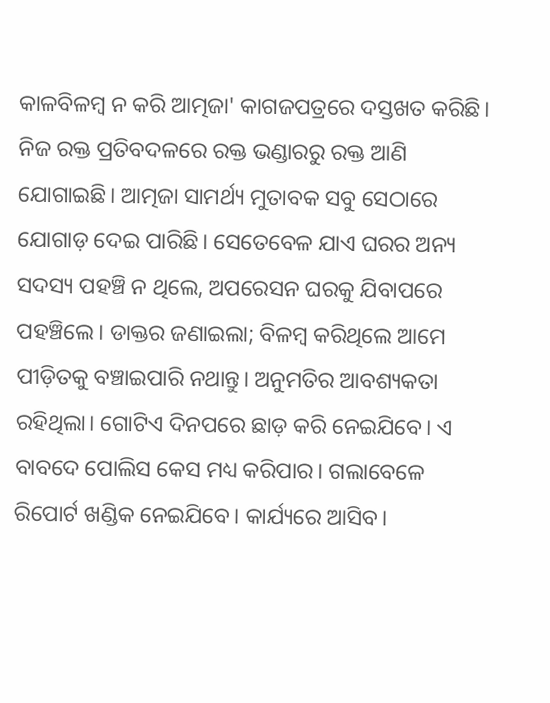କାଳବିଳମ୍ବ ନ କରି ଆତ୍ମଜା' କାଗଜପତ୍ରରେ ଦସ୍ତଖତ କରିଛି। ନିଜ ରକ୍ତ ପ୍ରତିବଦଳରେ ରକ୍ତ ଭଣ୍ଡାରରୁ ରକ୍ତ ଆଣି ଯୋଗାଇଛି। ଆତ୍ମଜା ସାମର୍ଥ୍ୟ ମୁତାବକ ସବୁ ସେଠାରେ ଯୋଗାଡ଼ ଦେଇ ପାରିଛି। ସେତେବେଳ ଯାଏ ଘରର ଅନ୍ୟ ସଦସ୍ୟ ପହଞ୍ଚି ନ ଥିଲେ, ଅପରେସନ ଘରକୁ ଯିବାପରେ ପହଞ୍ଚିଲେ। ଡାକ୍ତର ଜଣାଇଲା; ବିଳମ୍ବ କରିଥିଲେ ଆମେ ପୀଡ଼ିତକୁ ବଞ୍ଚାଇପାରି ନଥାନ୍ତୁ। ଅନୁମତିର ଆବଶ୍ୟକତା ରହିଥିଲା। ଗୋଟିଏ ଦିନପରେ ଛାଡ଼ କରି ନେଇଯିବେ। ଏ ବାବଦେ ପୋଲିସ କେସ ମଧ୍ୟ କରିପାର। ଗଲାବେଳେ ରିପୋର୍ଟ ଖଣ୍ଡିକ ନେଇଯିବେ। କାର୍ଯ୍ୟରେ ଆସିବ।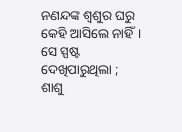ନଣନ୍ଦଙ୍କ ଶ୍ୱଶୁର ଘରୁ କେହି ଆସିଲେ ନାହିଁ। ସେ ସ୍ପଷ୍ଟ ଦେଖିପାରୁଥିଲା ; ଶାଶୁ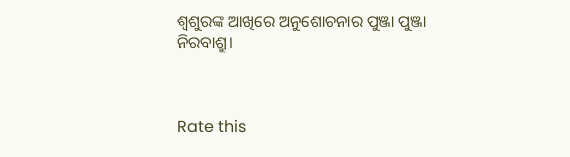ଶ୍ୱଶୁରଙ୍କ ଆଖିରେ ଅନୁଶୋଚନାର ପୁଞ୍ଜା ପୁଞ୍ଜା ନିରବାଶ୍ରୁ।



Rate this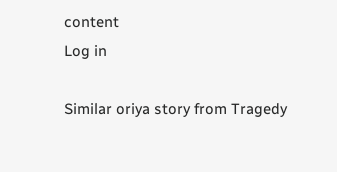content
Log in

Similar oriya story from Tragedy